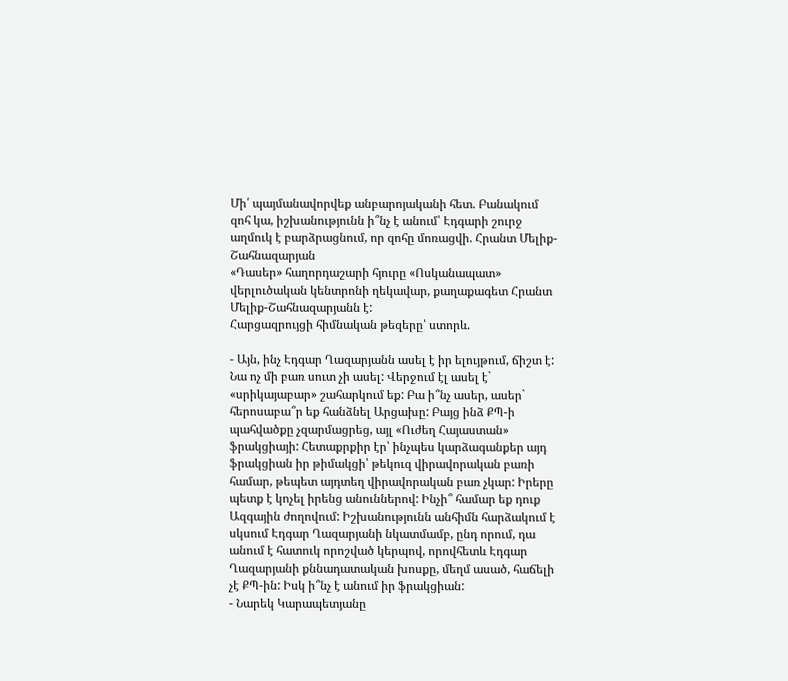Մի՛ պայմանավորվեք անբարոյականի հետ. Բանակում զոհ կա, իշխանությունն ի՞նչ է անում՝ Էդգարի շուրջ աղմուկ է բարձրացնում, որ զոհը մոռացվի. Հրանտ Մելիք-Շահնազարյան
«Դասեր» հաղորդաշարի հյուրը «Ոսկանապատ» վերլուծական կենտրոնի ղեկավար, քաղաքագետ Հրանտ Մելիք-Շահնազարյանն է:
Հարցազրույցի հիմնական թեզերը՝ ստորև.

- Այն, ինչ Էդգար Ղազարյանն ասել է իր ելույթում, ճիշտ է: Նա ոչ մի բառ սուտ չի ասել: Վերջում էլ ասել է` «սրիկայաբար» շահարկում եք: Բա ի՞նչ ասեր, ասեր` հերոսաբա՞ր եք հանձնել Արցախը: Բայց ինձ ՔՊ-ի պահվածքը չզարմացրեց, այլ «Ուժեղ Հայաստան» ֆրակցիայի: Հետաքրքիր էր՝ ինչպես կարձագանքեր այդ ֆրակցիան իր թիմակցի՝ թեկուզ վիրավորական բառի համար, թեպետ այդտեղ վիրավորական բառ չկար: Իրերը պետք է կոչել իրենց անուններով: Ինչի՞ համար եք դուք Ազգային ժողովում: Իշխանությունն անհիմն հարձակում է սկսում Էդգար Ղազարյանի նկատմամբ, ընդ որում, դա անում է հատուկ որոշված կերպով, որովհետև Էդգար Ղազարյանի քննադատական խոսքը, մեղմ ասած, հաճելի չէ ՔՊ-ին: Իսկ ի՞նչ է անում իր ֆրակցիան:
- Նարեկ Կարապետյանը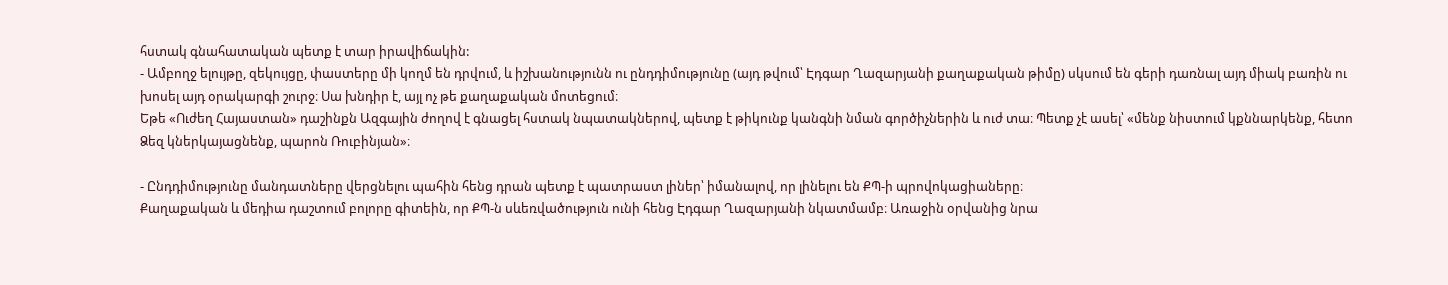հստակ գնահատական պետք է տար իրավիճակին:
- Ամբողջ ելույթը, զեկույցը, փաստերը մի կողմ են դրվում, և իշխանությունն ու ընդդիմությունը (այդ թվում՝ Էդգար Ղազարյանի քաղաքական թիմը) սկսում են գերի դառնալ այդ միակ բառին ու խոսել այդ օրակարգի շուրջ։ Սա խնդիր է, այլ ոչ թե քաղաքական մոտեցում։
Եթե «Ուժեղ Հայաստան» դաշինքն Ազգային ժողով է գնացել հստակ նպատակներով, պետք է թիկունք կանգնի նման գործիչներին և ուժ տա։ Պետք չէ ասել՝ «մենք նիստում կքննարկենք, հետո Ձեզ կներկայացնենք, պարոն Ռուբինյան»։

- Ընդդիմությունը մանդատները վերցնելու պահին հենց դրան պետք է պատրաստ լիներ՝ իմանալով, որ լինելու են ՔՊ-ի պրովոկացիաները։
Քաղաքական և մեդիա դաշտում բոլորը գիտեին, որ ՔՊ-ն սևեռվածություն ունի հենց Էդգար Ղազարյանի նկատմամբ։ Առաջին օրվանից նրա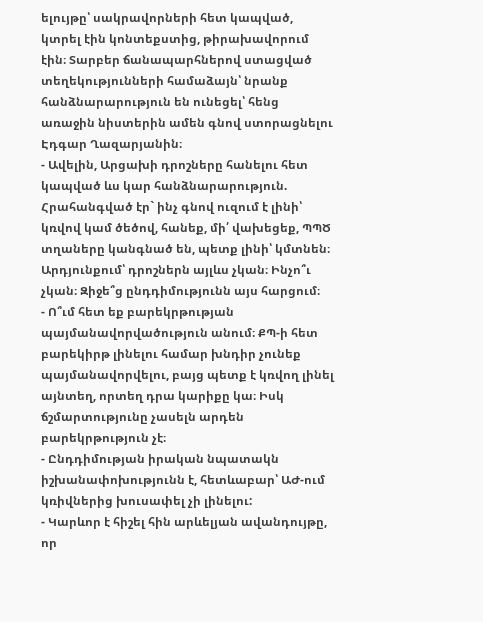ելույթը՝ սակրավորների հետ կապված, կտրել էին կոնտեքստից, թիրախավորում էին։ Տարբեր ճանապարհներով ստացված տեղեկությունների համաձայն՝ նրանք հանձնարարություն են ունեցել՝ հենց առաջին նիստերին ամեն գնով ստորացնելու Էդգար Ղազարյանին։
- Ավելին, Արցախի դրոշները հանելու հետ կապված ևս կար հանձնարարություն. Հրահանգված էր` ինչ գնով ուզում է լինի՝ կռվով կամ ծեծով, հանեք, մի՛ վախեցեք, ՊՊԾ տղաները կանգնած են, պետք լինի՝ կմտնեն։ Արդյունքում՝ դրոշներն այլևս չկան։ Ինչո՞ւ չկան։ Զիջե՞ց ընդդիմությունն այս հարցում։
- Ո՞ւմ հետ եք բարեկրթության պայմանավորվածություն անում։ ՔՊ-ի հետ բարեկիրթ լինելու համար խնդիր չունեք պայմանավորվելու, բայց պետք է կռվող լինել այնտեղ, որտեղ դրա կարիքը կա։ Իսկ ճշմարտությունը չասելն արդեն բարեկրթություն չէ։
- Ընդդիմության իրական նպատակն իշխանափոխությունն է, հետևաբար՝ ԱԺ-ում կռիվներից խուսափել չի լինելու:
- Կարևոր է հիշել հին արևելյան ավանդույթը, որ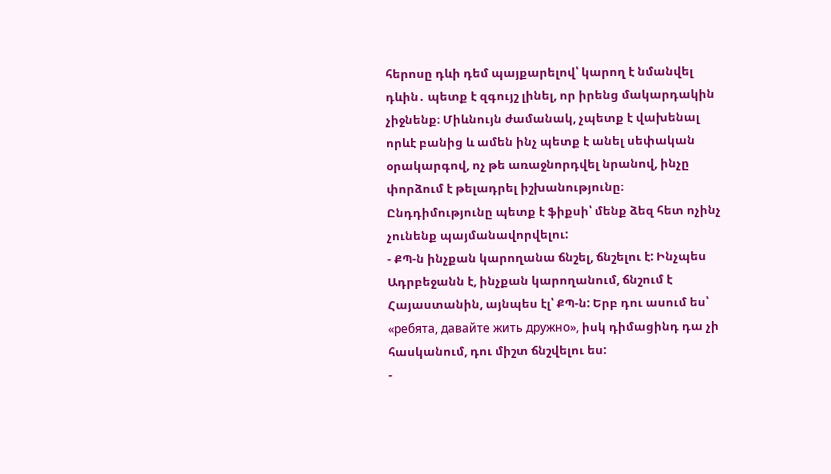հերոսը դևի դեմ պայքարելով՝ կարող է նմանվել դևին․ պետք է զգույշ լինել, որ իրենց մակարդակին չիջնենք։ Միևնույն ժամանակ, չպետք է վախենալ որևէ բանից և ամեն ինչ պետք է անել սեփական օրակարգով, ոչ թե առաջնորդվել նրանով, ինչը փորձում է թելադրել իշխանությունը։ Ընդդիմությունը պետք է ֆիքսի՝ մենք ձեզ հետ ոչինչ չունենք պայմանավորվելու:
- ՔՊ-ն ինչքան կարողանա ճնշել, ճնշելու է: Ինչպես Ադրբեջանն է, ինչքան կարողանում, ճնշում է Հայաստանին, այնպես էլ՝ ՔՊ-ն: Երբ դու ասում ես՝ «ребята, давайте жить дружно», իսկ դիմացինդ դա չի հասկանում, դու միշտ ճնշվելու ես:
-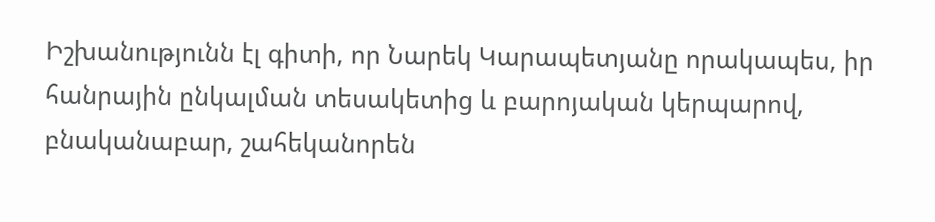Իշխանությունն էլ գիտի, որ Նարեկ Կարապետյանը որակապես, իր հանրային ընկալման տեսակետից և բարոյական կերպարով, բնականաբար, շահեկանորեն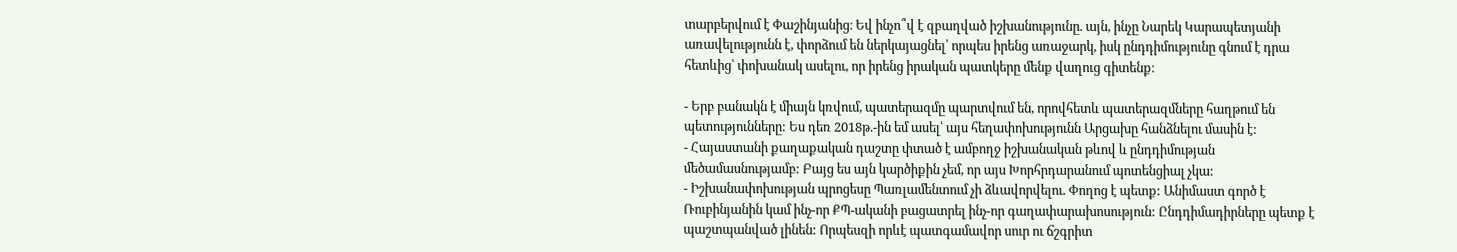տարբերվում է Փաշինյանից։ Եվ ինչո՞վ է զբաղված իշխանությունը. այն, ինչը Նարեկ Կարապետյանի առավելությունն է, փորձում են ներկայացնել՝ որպես իրենց առաջարկ, իսկ ընդդիմությունը գնում է դրա հետևից՝ փոխանակ ասելու, որ իրենց իրական պատկերը մենք վաղուց գիտենք։

- Երբ բանակն է միայն կռվում, պատերազմը պարտվում են, որովհետև պատերազմները հաղթում են պետությունները: Ես դեռ 2018թ.-ին եմ ասել՝ այս հեղափոխությունն Արցախը հանձնելու մասին է:
- Հայաստանի քաղաքական դաշտը փտած է ամբողջ իշխանական թևով և ընդդիմության մեծամասնությամբ: Բայց ես այն կարծիքին չեմ, որ այս Խորհրդարանում պոտենցիալ չկա:
- Իշխանափոխության պրոցեսը Պառլամենտում չի ձևավորվելու. Փողոց է պետք: Անիմաստ գործ է Ռուբինյանին կամ ինչ-որ ՔՊ-ականի բացատրել ինչ-որ գաղափարախոսություն: Ընդդիմադիրները պետք է պաշտպանված լինեն: Որպեսզի որևէ պատգամավոր սուր ու ճշգրիտ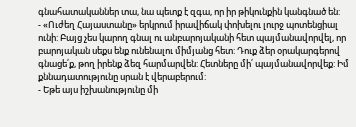գնահատականներ տա, նա պետք է զգա, որ իր թիկունքին կանգնած են:
- «Ուժեղ Հայաստանը» երկրում իրավիճակ փոխելու լուրջ պոտենցիալ ունի: Բայց չես կարող գնալ ու անբարոյականի հետ պայմանավորվել, որ բարոյական սեքս ենք ունենալու միմյանց հետ: Դուք ձեր օրակարգերով գնացե՛ք, թող իրենք ձեզ հարմարվեն: Հետները մի՛ պայմանավորվեք: Իմ քննադատությունը սրան է վերաբերում:
- Եթե այս իշխանությունը մի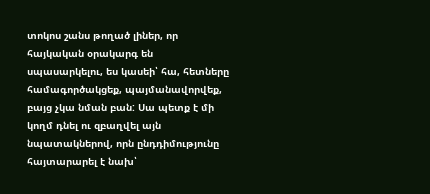տոկոս շանս թողած լիներ, որ հայկական օրակարգ են սպասարկելու, ես կասեի՝ հա, հետները համագործակցեք, պայմանավորվեք, բայց չկա նման բան: Սա պետք է մի կողմ դնել ու զբաղվել այն նպատակներով, որն ընդդիմությունը հայտարարել է նախ՝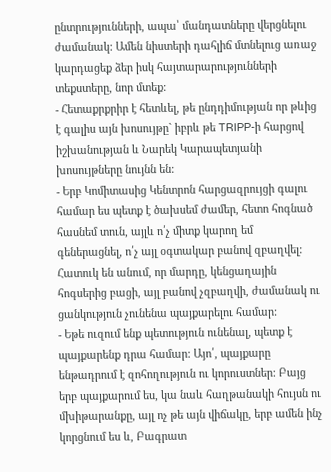ընտրությունների, ապա՝ մանդատները վերցնելու ժամանակ: Ամեն նիստերի դահլիճ մտնելուց առաջ կարդացեք ձեր իսկ հայտարարությունների տեքստերը, նոր մտեք:
- Հետաքրքրիր է հետևել, թե ընդդիմության որ թևից է գալիս այն խոսույթը` իբրև թե TRIPP-ի հարցով իշխանության և Նարեկ Կարապետյանի խոսույթները նույնն են:
- Երբ Կոմիտասից Կենտրոն հարցազրույցի գալու համար ես պետք է ծախսեմ ժամեր, հետո հոգնած հասնեմ տուն, այլև ո՛չ միտք կարող եմ գեներացնել, ո՛չ այլ օգտակար բանով զբաղվել: Հատուկ են անում, որ մարդը, կենցաղային հոգսերից բացի, այլ բանով չզբաղվի, ժամանակ ու ցանկություն չունենա պայքարելու համար:
- Եթե ուզում ենք պետություն ունենալ, պետք է պայքարենք դրա համար: Այո՛, պայքարը ենթադրում է զոհողություն ու կորուստներ: Բայց երբ պայքարում ես, կա նաև հաղթանակի հույսն ու մխիթարանքը, այլ ոչ թե այն վիճակը, երբ ամեն ինչ կորցնում ես և, Բագրատ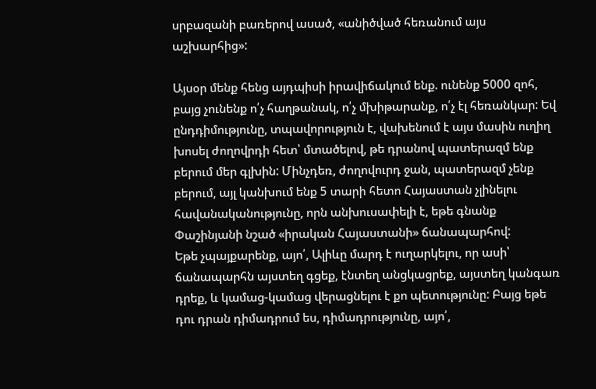սրբազանի բառերով ասած, «անիծված հեռանում այս աշխարհից»:

Այսօր մենք հենց այդպիսի իրավիճակում ենք. ունենք 5000 զոհ, բայց չունենք ո՛չ հաղթանակ, ո՛չ մխիթարանք, ո՛չ էլ հեռանկար: Եվ ընդդիմությունը, տպավորություն է, վախենում է այս մասին ուղիղ խոսել ժողովրդի հետ՝ մտածելով, թե դրանով պատերազմ ենք բերում մեր գլխին: Մինչդեռ, ժողովուրդ ջան, պատերազմ չենք բերում, այլ կանխում ենք 5 տարի հետո Հայաստան չլինելու հավանականությունը, որն անխուսափելի է, եթե գնանք Փաշինյանի նշած «իրական Հայաստանի» ճանապարհով:
Եթե չպայքարենք, այո՛, Ալիևը մարդ է ուղարկելու, որ ասի՝ ճանապարհն այստեղ գցեք, էնտեղ անցկացրեք, այստեղ կանգառ դրեք, և կամաց-կամաց վերացնելու է քո պետությունը: Բայց եթե դու դրան դիմադրում ես, դիմադրությունը, այո՛,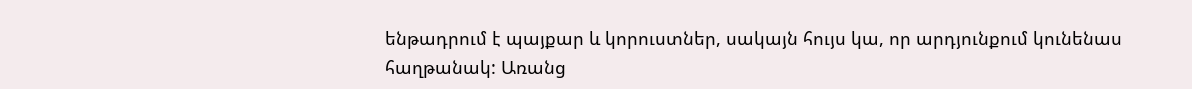ենթադրում է պայքար և կորուստներ, սակայն հույս կա, որ արդյունքում կունենաս հաղթանակ: Առանց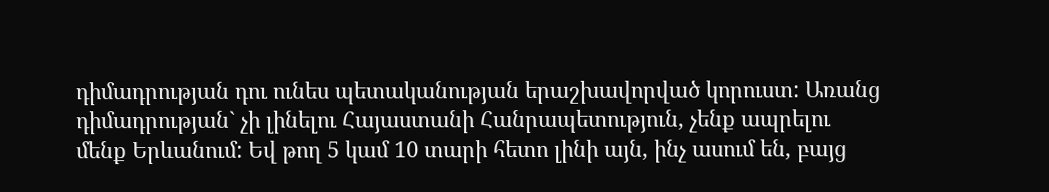դիմադրության դու ունես պետականության երաշխավորված կորուստ: Առանց դիմադրության` չի լինելու Հայաստանի Հանրապետություն, չենք ապրելու մենք Երևանում: Եվ թող 5 կամ 10 տարի հետո լինի այն, ինչ ասում են, բայց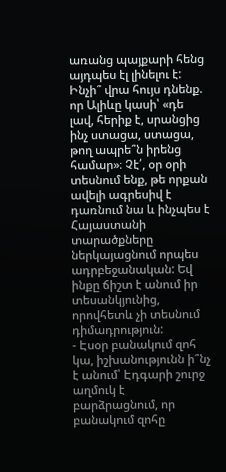առանց պայքարի հենց այդպես էլ լինելու է:
Ինչի՞ վրա հույս դնենք. որ Ալիևը կասի՝ «դե լավ, հերիք է, սրանցից ինչ ստացա, ստացա, թող ապրե՞ն իրենց համար»։ Չէ՛, օր օրի տեսնում ենք, թե որքան ավելի ագրեսիվ է դառնում նա և ինչպես է Հայաստանի տարածքները ներկայացնում որպես ադրբեջանական: Եվ ինքը ճիշտ է անում իր տեսանկյունից, որովհետև չի տեսնում դիմադրություն:
- Էսօր բանակում զոհ կա, իշխանությունն ի՞նչ է անում՝ Էդգարի շուրջ աղմուկ է բարձրացնում, որ բանակում զոհը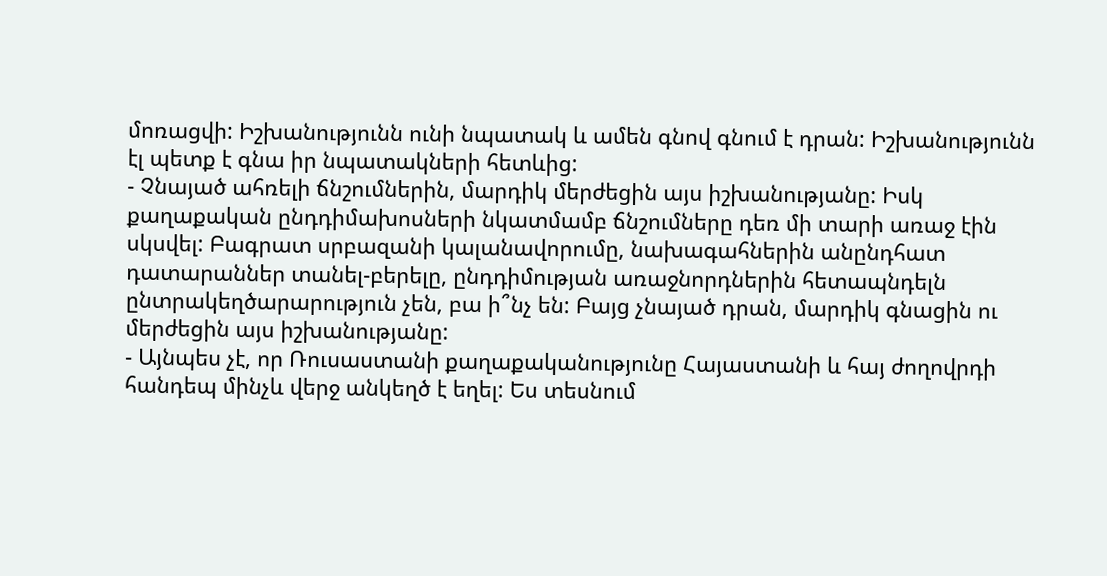մոռացվի: Իշխանությունն ունի նպատակ և ամեն գնով գնում է դրան: Իշխանությունն էլ պետք է գնա իր նպատակների հետևից:
- Չնայած ահռելի ճնշումներին, մարդիկ մերժեցին այս իշխանությանը: Իսկ քաղաքական ընդդիմախոսների նկատմամբ ճնշումները դեռ մի տարի առաջ էին սկսվել: Բագրատ սրբազանի կալանավորումը, նախագահներին անընդհատ դատարաններ տանել-բերելը, ընդդիմության առաջնորդներին հետապնդելն ընտրակեղծարարություն չեն, բա ի՞նչ են: Բայց չնայած դրան, մարդիկ գնացին ու մերժեցին այս իշխանությանը:
- Այնպես չէ, որ Ռուսաստանի քաղաքականությունը Հայաստանի և հայ ժողովրդի հանդեպ մինչև վերջ անկեղծ է եղել: Ես տեսնում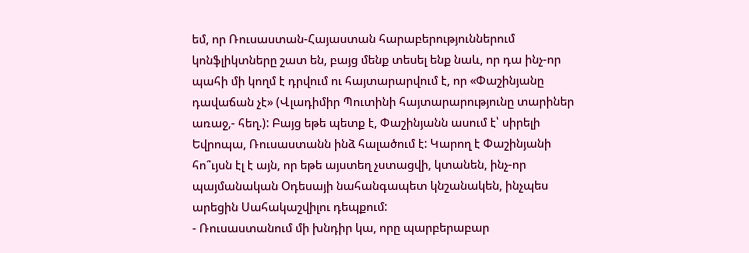եմ, որ Ռուսաստան-Հայաստան հարաբերություններում կոնֆլիկտները շատ են, բայց մենք տեսել ենք նաև, որ դա ինչ-որ պահի մի կողմ է դրվում ու հայտարարվում է, որ «Փաշինյանը դավաճան չէ» (Վլադիմիր Պուտինի հայտարարությունը տարիներ առաջ,- հեղ.): Բայց եթե պետք է, Փաշինյանն ասում է՝ սիրելի Եվրոպա, Ռուսաստանն ինձ հալածում է: Կարող է Փաշինյանի հո՞ւյսն էլ է այն, որ եթե այստեղ չստացվի, կտանեն, ինչ-որ պայմանական Օդեսայի նահանգապետ կնշանակեն, ինչպես արեցին Սահակաշվիլու դեպքում:
- Ռուսաստանում մի խնդիր կա, որը պարբերաբար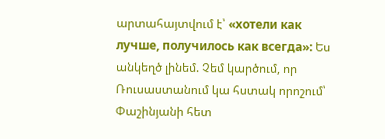արտահայտվում է՝ «хотели как лучше, получилось как всегда»: Ես անկեղծ լինեմ. Չեմ կարծում, որ Ռուսաստանում կա հստակ որոշում՝ Փաշինյանի հետ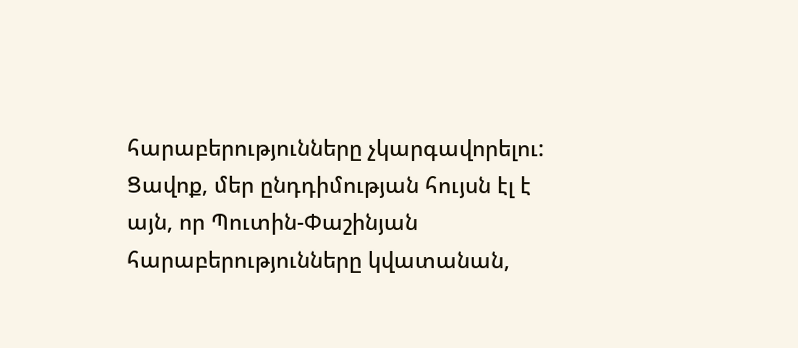հարաբերությունները չկարգավորելու: Ցավոք, մեր ընդդիմության հույսն էլ է այն, որ Պուտին-Փաշինյան հարաբերությունները կվատանան,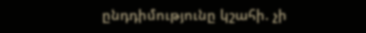ընդդիմությունը կշահի. չի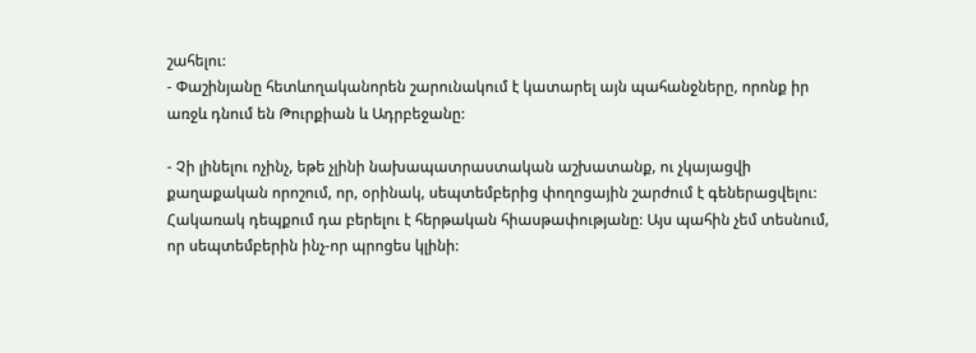շահելու:
- Փաշինյանը հետևողականորեն շարունակում է կատարել այն պահանջները, որոնք իր առջև դնում են Թուրքիան և Ադրբեջանը:

- Չի լինելու ոչինչ, եթե չլինի նախապատրաստական աշխատանք, ու չկայացվի քաղաքական որոշում, որ, օրինակ, սեպտեմբերից փողոցային շարժում է գեներացվելու: Հակառակ դեպքում դա բերելու է հերթական հիասթափությանը: Այս պահին չեմ տեսնում, որ սեպտեմբերին ինչ-որ պրոցես կլինի: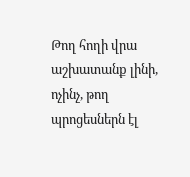Թող հողի վրա աշխատանք լինի, ոչինչ, թող պրոցեսներն էլ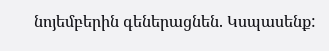նոյեմբերին գեներացնեն. Կսպասենք: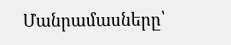Մանրամասները՝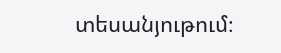տեսանյութում։